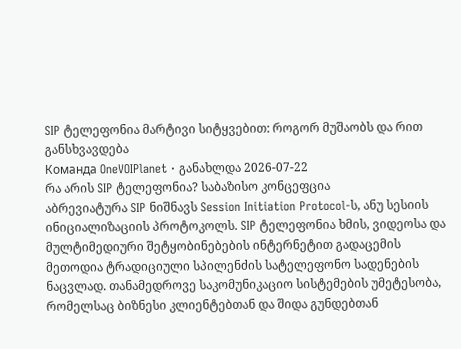SIP ტელეფონია მარტივი სიტყვებით: როგორ მუშაობს და რით განსხვავდება
Команда OneVOIPlanet · განახლდა 2026-07-22
რა არის SIP ტელეფონია? საბაზისო კონცეფცია
აბრევიატურა SIP ნიშნავს Session Initiation Protocol-ს, ანუ სესიის ინიციალიზაციის პროტოკოლს. SIP ტელეფონია ხმის, ვიდეოსა და მულტიმედიური შეტყობინებების ინტერნეტით გადაცემის მეთოდია ტრადიციული სპილენძის სატელეფონო სადენების ნაცვლად. თანამედროვე საკომუნიკაციო სისტემების უმეტესობა, რომელსაც ბიზნესი კლიენტებთან და შიდა გუნდებთან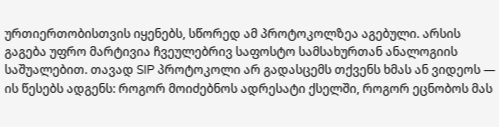ურთიერთობისთვის იყენებს, სწორედ ამ პროტოკოლზეა აგებული. არსის გაგება უფრო მარტივია ჩვეულებრივ საფოსტო სამსახურთან ანალოგიის საშუალებით. თავად SIP პროტოკოლი არ გადასცემს თქვენს ხმას ან ვიდეოს — ის წესებს ადგენს: როგორ მოიძებნოს ადრესატი ქსელში, როგორ ეცნობოს მას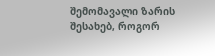შემომავალი ზარის შესახებ, როგორ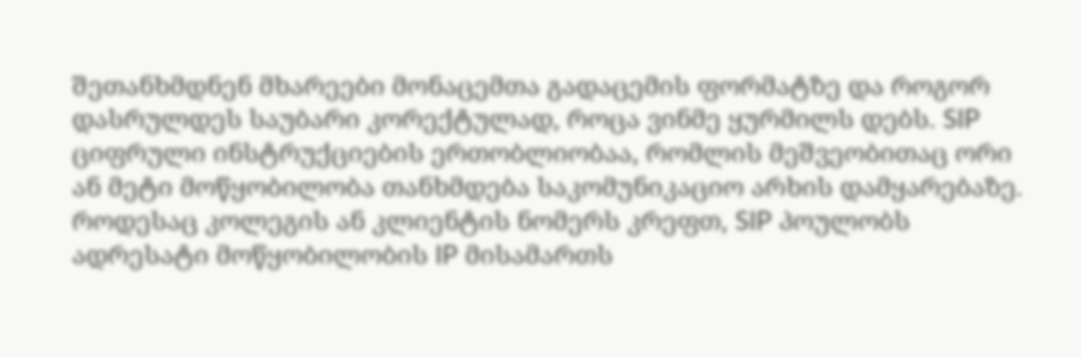შეთანხმდნენ მხარეები მონაცემთა გადაცემის ფორმატზე და როგორ დასრულდეს საუბარი კორექტულად, როცა ვინმე ყურმილს დებს. SIP ციფრული ინსტრუქციების ერთობლიობაა, რომლის მეშვეობითაც ორი ან მეტი მოწყობილობა თანხმდება საკომუნიკაციო არხის დამყარებაზე. როდესაც კოლეგის ან კლიენტის ნომერს კრეფთ, SIP პოულობს ადრესატი მოწყობილობის IP მისამართს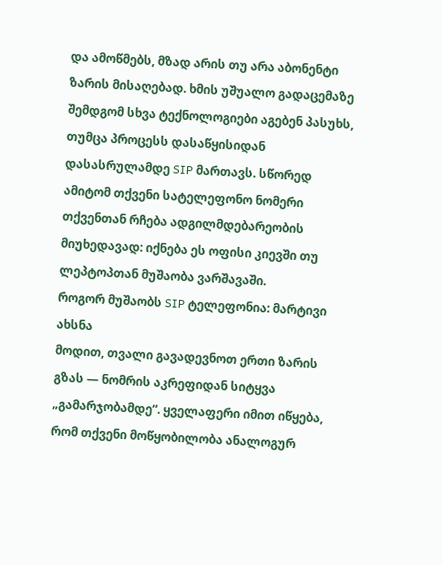და ამოწმებს, მზად არის თუ არა აბონენტი ზარის მისაღებად. ხმის უშუალო გადაცემაზე შემდგომ სხვა ტექნოლოგიები აგებენ პასუხს, თუმცა პროცესს დასაწყისიდან დასასრულამდე SIP მართავს. სწორედ ამიტომ თქვენი სატელეფონო ნომერი თქვენთან რჩება ადგილმდებარეობის მიუხედავად: იქნება ეს ოფისი კიევში თუ ლეპტოპთან მუშაობა ვარშავაში.
როგორ მუშაობს SIP ტელეფონია: მარტივი ახსნა
მოდით, თვალი გავადევნოთ ერთი ზარის გზას — ნომრის აკრეფიდან სიტყვა „გამარჯობამდე“. ყველაფერი იმით იწყება, რომ თქვენი მოწყობილობა ანალოგურ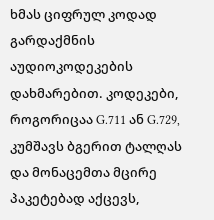ხმას ციფრულ კოდად გარდაქმნის აუდიოკოდეკების დახმარებით. კოდეკები, როგორიცაა G.711 ან G.729, კუმშავს ბგერით ტალღას და მონაცემთა მცირე პაკეტებად აქცევს,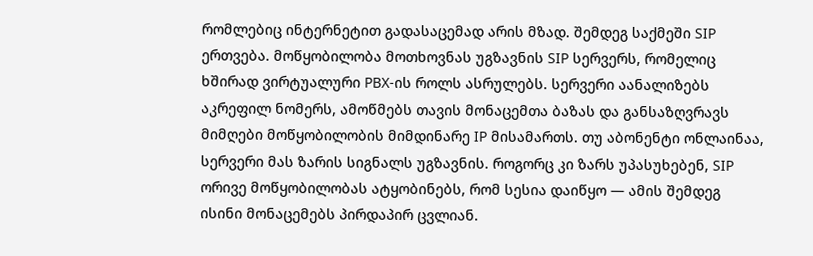რომლებიც ინტერნეტით გადასაცემად არის მზად. შემდეგ საქმეში SIP ერთვება. მოწყობილობა მოთხოვნას უგზავნის SIP სერვერს, რომელიც ხშირად ვირტუალური PBX-ის როლს ასრულებს. სერვერი აანალიზებს აკრეფილ ნომერს, ამოწმებს თავის მონაცემთა ბაზას და განსაზღვრავს მიმღები მოწყობილობის მიმდინარე IP მისამართს. თუ აბონენტი ონლაინაა, სერვერი მას ზარის სიგნალს უგზავნის. როგორც კი ზარს უპასუხებენ, SIP ორივე მოწყობილობას ატყობინებს, რომ სესია დაიწყო — ამის შემდეგ ისინი მონაცემებს პირდაპირ ცვლიან.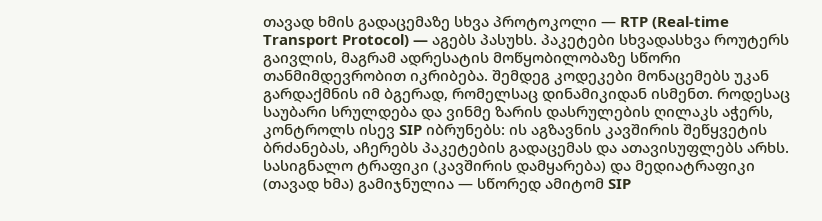თავად ხმის გადაცემაზე სხვა პროტოკოლი — RTP (Real-time Transport Protocol) — აგებს პასუხს. პაკეტები სხვადასხვა როუტერს გაივლის, მაგრამ ადრესატის მოწყობილობაზე სწორი თანმიმდევრობით იკრიბება. შემდეგ კოდეკები მონაცემებს უკან გარდაქმნის იმ ბგერად, რომელსაც დინამიკიდან ისმენთ. როდესაც საუბარი სრულდება და ვინმე ზარის დასრულების ღილაკს აჭერს, კონტროლს ისევ SIP იბრუნებს: ის აგზავნის კავშირის შეწყვეტის ბრძანებას, აჩერებს პაკეტების გადაცემას და ათავისუფლებს არხს. სასიგნალო ტრაფიკი (კავშირის დამყარება) და მედიატრაფიკი (თავად ხმა) გამიჯნულია — სწორედ ამიტომ SIP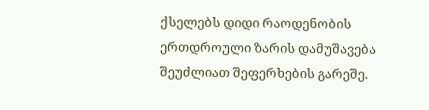ქსელებს დიდი რაოდენობის ერთდროული ზარის დამუშავება შეუძლიათ შეფერხების გარეშე.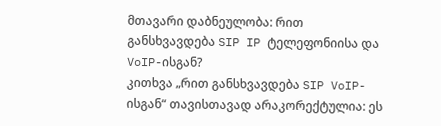მთავარი დაბნეულობა: რით განსხვავდება SIP IP ტელეფონიისა და VoIP-ისგან?
კითხვა „რით განსხვავდება SIP VoIP-ისგან“ თავისთავად არაკორექტულია: ეს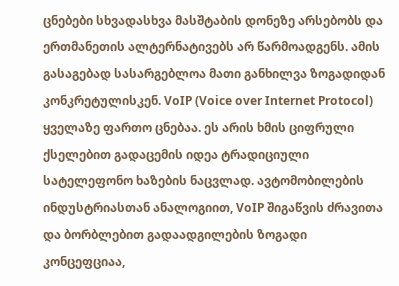ცნებები სხვადასხვა მასშტაბის დონეზე არსებობს და ერთმანეთის ალტერნატივებს არ წარმოადგენს. ამის გასაგებად სასარგებლოა მათი განხილვა ზოგადიდან კონკრეტულისკენ. VoIP (Voice over Internet Protocol) ყველაზე ფართო ცნებაა. ეს არის ხმის ციფრული ქსელებით გადაცემის იდეა ტრადიციული სატელეფონო ხაზების ნაცვლად. ავტომობილების ინდუსტრიასთან ანალოგიით, VoIP შიგაწვის ძრავითა და ბორბლებით გადაადგილების ზოგადი კონცეფციაა,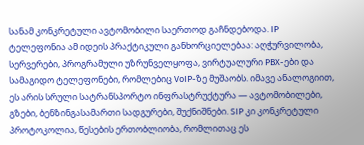სანამ კონკრეტული ავტომობილი საერთოდ გაჩნდებოდა. IP ტელეფონია ამ იდეის პრაქტიკული განხორციელებაა: აღჭურვილობა, სერვერები, პროგრამული უზრუნველყოფა, ვირტუალური PBX-ები და სამაგიდო ტელეფონები, რომლებიც VoIP-ზე მუშაობს. იმავე ანალოგიით, ეს არის სრული სატრანსპორტო ინფრასტრუქტურა — ავტომობილები, გზები, ბენზინგასამართი სადგურები, შუქნიშნები. SIP კი კონკრეტული პროტოკოლია, წესების ერთობლიობა, რომლითაც ეს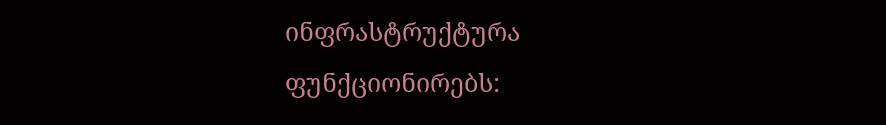ინფრასტრუქტურა ფუნქციონირებს: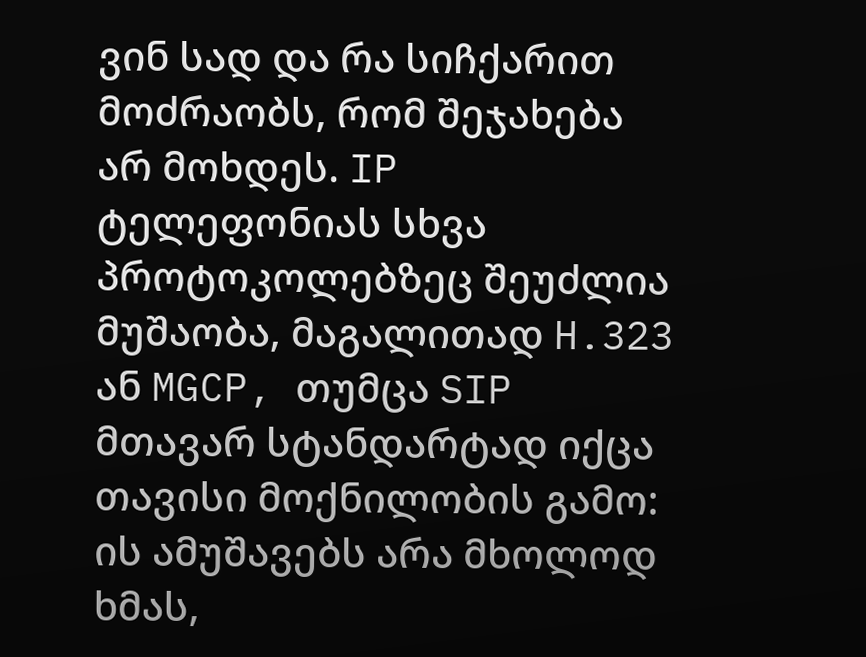ვინ სად და რა სიჩქარით მოძრაობს, რომ შეჯახება არ მოხდეს. IP ტელეფონიას სხვა პროტოკოლებზეც შეუძლია მუშაობა, მაგალითად H.323 ან MGCP, თუმცა SIP მთავარ სტანდარტად იქცა თავისი მოქნილობის გამო: ის ამუშავებს არა მხოლოდ ხმას,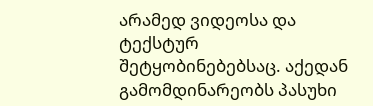არამედ ვიდეოსა და ტექსტურ შეტყობინებებსაც. აქედან გამომდინარეობს პასუხი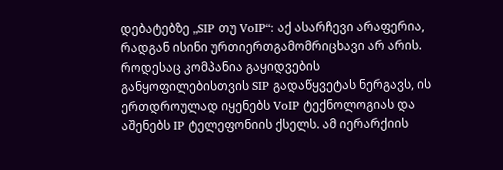დებატებზე „SIP თუ VoIP“: აქ ასარჩევი არაფერია, რადგან ისინი ურთიერთგამომრიცხავი არ არის. როდესაც კომპანია გაყიდვების განყოფილებისთვის SIP გადაწყვეტას ნერგავს, ის ერთდროულად იყენებს VoIP ტექნოლოგიას და აშენებს IP ტელეფონიის ქსელს. ამ იერარქიის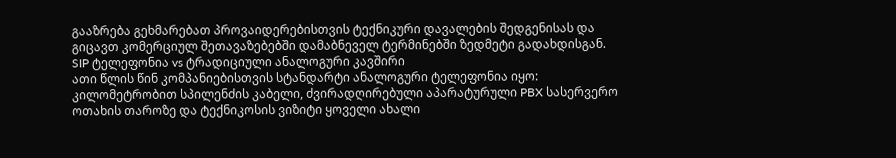გააზრება გეხმარებათ პროვაიდერებისთვის ტექნიკური დავალების შედგენისას და გიცავთ კომერციულ შეთავაზებებში დამაბნეველ ტერმინებში ზედმეტი გადახდისგან.
SIP ტელეფონია vs ტრადიციული ანალოგური კავშირი
ათი წლის წინ კომპანიებისთვის სტანდარტი ანალოგური ტელეფონია იყო: კილომეტრობით სპილენძის კაბელი, ძვირადღირებული აპარატურული PBX სასერვერო ოთახის თაროზე და ტექნიკოსის ვიზიტი ყოველი ახალი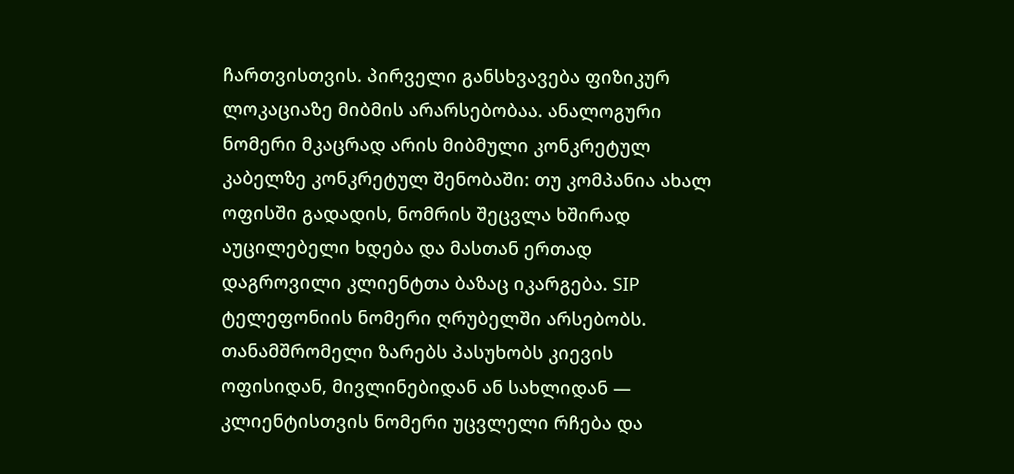ჩართვისთვის. პირველი განსხვავება ფიზიკურ ლოკაციაზე მიბმის არარსებობაა. ანალოგური ნომერი მკაცრად არის მიბმული კონკრეტულ კაბელზე კონკრეტულ შენობაში: თუ კომპანია ახალ ოფისში გადადის, ნომრის შეცვლა ხშირად აუცილებელი ხდება და მასთან ერთად დაგროვილი კლიენტთა ბაზაც იკარგება. SIP ტელეფონიის ნომერი ღრუბელში არსებობს. თანამშრომელი ზარებს პასუხობს კიევის ოფისიდან, მივლინებიდან ან სახლიდან — კლიენტისთვის ნომერი უცვლელი რჩება და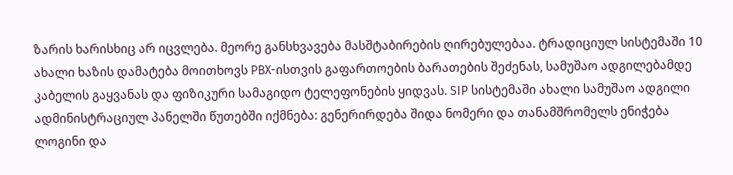ზარის ხარისხიც არ იცვლება. მეორე განსხვავება მასშტაბირების ღირებულებაა. ტრადიციულ სისტემაში 10 ახალი ხაზის დამატება მოითხოვს PBX-ისთვის გაფართოების ბარათების შეძენას, სამუშაო ადგილებამდე კაბელის გაყვანას და ფიზიკური სამაგიდო ტელეფონების ყიდვას. SIP სისტემაში ახალი სამუშაო ადგილი ადმინისტრაციულ პანელში წუთებში იქმნება: გენერირდება შიდა ნომერი და თანამშრომელს ენიჭება ლოგინი და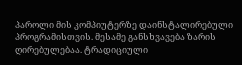პაროლი მის კომპიუტერზე დაინსტალირებული პროგრამისთვის. მესამე განსხვავება ზარის ღირებულებაა. ტრადიციული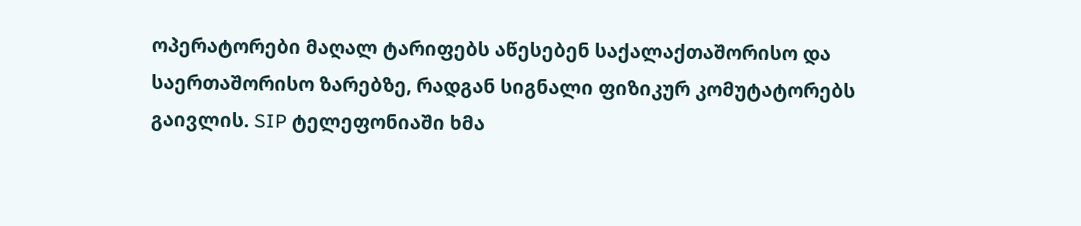ოპერატორები მაღალ ტარიფებს აწესებენ საქალაქთაშორისო და საერთაშორისო ზარებზე, რადგან სიგნალი ფიზიკურ კომუტატორებს გაივლის. SIP ტელეფონიაში ხმა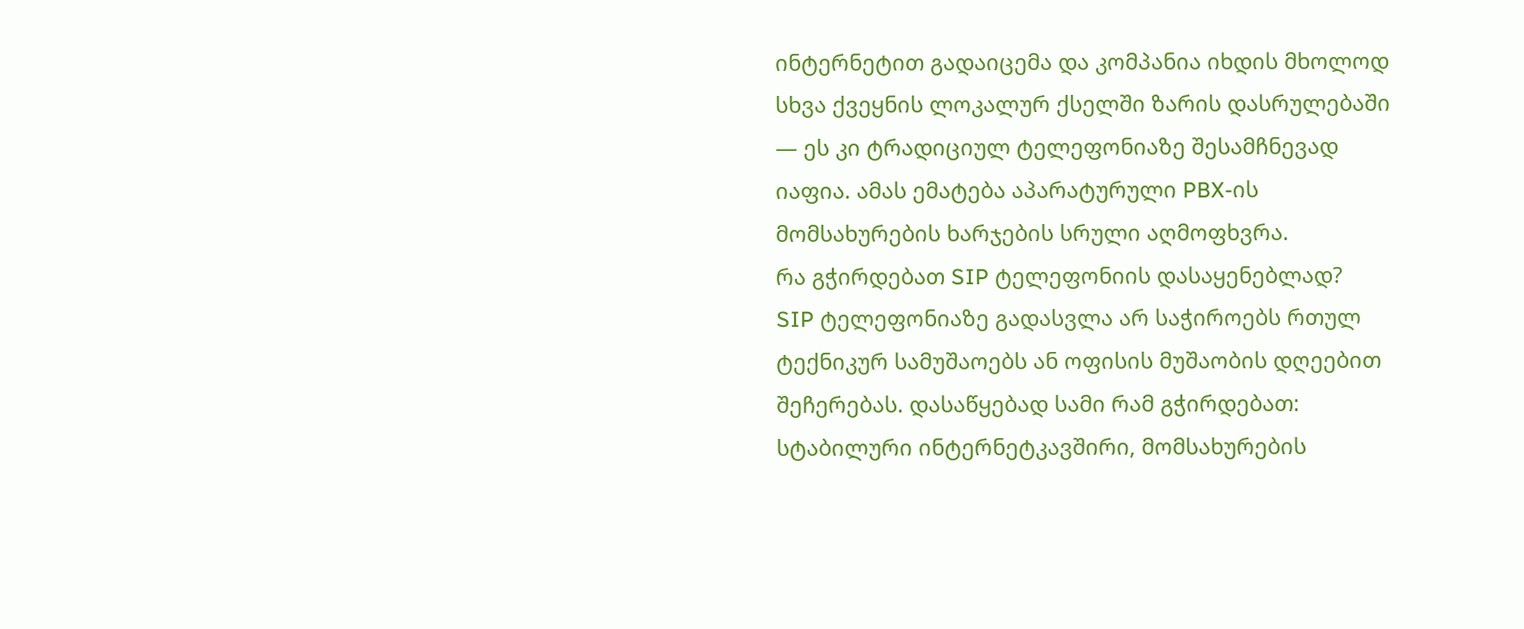ინტერნეტით გადაიცემა და კომპანია იხდის მხოლოდ სხვა ქვეყნის ლოკალურ ქსელში ზარის დასრულებაში — ეს კი ტრადიციულ ტელეფონიაზე შესამჩნევად იაფია. ამას ემატება აპარატურული PBX-ის მომსახურების ხარჯების სრული აღმოფხვრა.
რა გჭირდებათ SIP ტელეფონიის დასაყენებლად?
SIP ტელეფონიაზე გადასვლა არ საჭიროებს რთულ ტექნიკურ სამუშაოებს ან ოფისის მუშაობის დღეებით შეჩერებას. დასაწყებად სამი რამ გჭირდებათ: სტაბილური ინტერნეტკავშირი, მომსახურების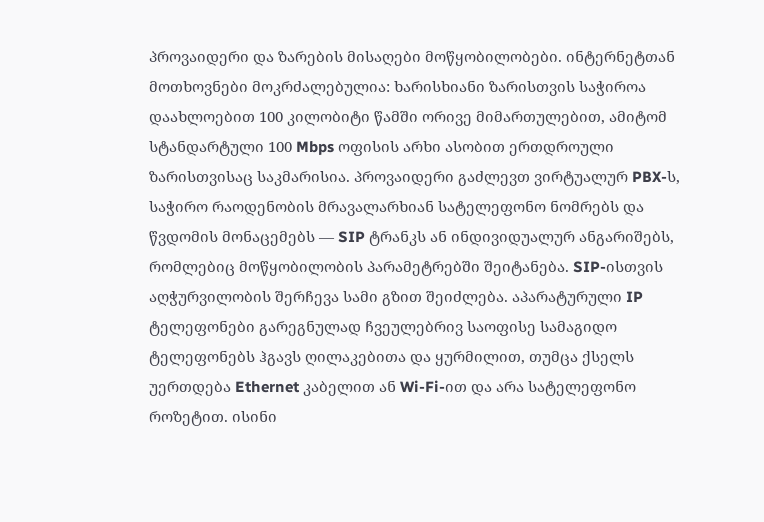პროვაიდერი და ზარების მისაღები მოწყობილობები. ინტერნეტთან მოთხოვნები მოკრძალებულია: ხარისხიანი ზარისთვის საჭიროა დაახლოებით 100 კილობიტი წამში ორივე მიმართულებით, ამიტომ სტანდარტული 100 Mbps ოფისის არხი ასობით ერთდროული ზარისთვისაც საკმარისია. პროვაიდერი გაძლევთ ვირტუალურ PBX-ს, საჭირო რაოდენობის მრავალარხიან სატელეფონო ნომრებს და წვდომის მონაცემებს — SIP ტრანკს ან ინდივიდუალურ ანგარიშებს, რომლებიც მოწყობილობის პარამეტრებში შეიტანება. SIP-ისთვის აღჭურვილობის შერჩევა სამი გზით შეიძლება. აპარატურული IP ტელეფონები გარეგნულად ჩვეულებრივ საოფისე სამაგიდო ტელეფონებს ჰგავს ღილაკებითა და ყურმილით, თუმცა ქსელს უერთდება Ethernet კაბელით ან Wi-Fi-ით და არა სატელეფონო როზეტით. ისინი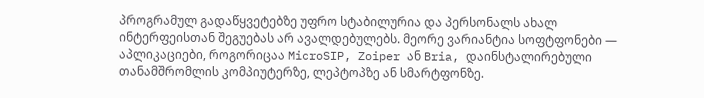პროგრამულ გადაწყვეტებზე უფრო სტაბილურია და პერსონალს ახალ ინტერფეისთან შეგუებას არ ავალდებულებს. მეორე ვარიანტია სოფტფონები — აპლიკაციები, როგორიცაა MicroSIP, Zoiper ან Bria, დაინსტალირებული თანამშრომლის კომპიუტერზე, ლეპტოპზე ან სმარტფონზე.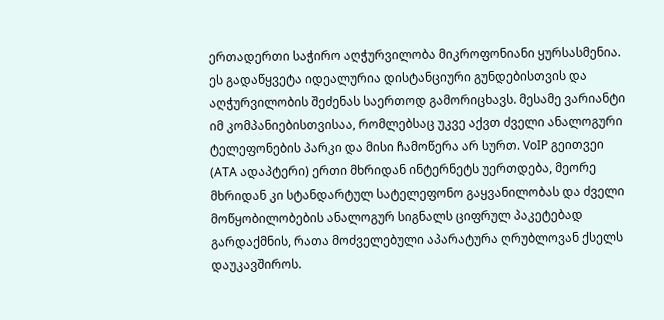ერთადერთი საჭირო აღჭურვილობა მიკროფონიანი ყურსასმენია. ეს გადაწყვეტა იდეალურია დისტანციური გუნდებისთვის და აღჭურვილობის შეძენას საერთოდ გამორიცხავს. მესამე ვარიანტი იმ კომპანიებისთვისაა, რომლებსაც უკვე აქვთ ძველი ანალოგური ტელეფონების პარკი და მისი ჩამოწერა არ სურთ. VoIP გეითვეი (ATA ადაპტერი) ერთი მხრიდან ინტერნეტს უერთდება, მეორე მხრიდან კი სტანდარტულ სატელეფონო გაყვანილობას და ძველი მოწყობილობების ანალოგურ სიგნალს ციფრულ პაკეტებად გარდაქმნის, რათა მოძველებული აპარატურა ღრუბლოვან ქსელს დაუკავშიროს.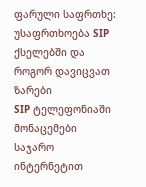ფარული საფრთხე: უსაფრთხოება SIP ქსელებში და როგორ დავიცვათ ზარები
SIP ტელეფონიაში მონაცემები საჯარო ინტერნეტით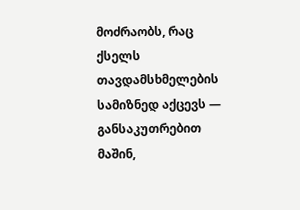მოძრაობს, რაც ქსელს თავდამსხმელების სამიზნედ აქცევს — განსაკუთრებით მაშინ,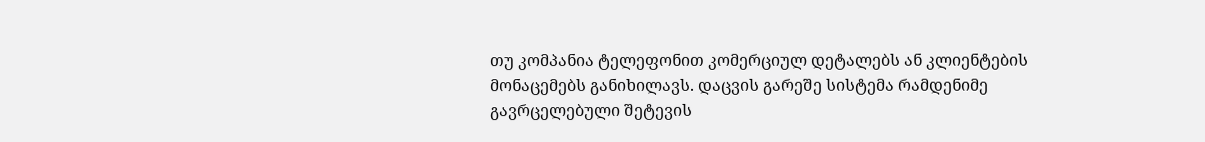თუ კომპანია ტელეფონით კომერციულ დეტალებს ან კლიენტების მონაცემებს განიხილავს. დაცვის გარეშე სისტემა რამდენიმე გავრცელებული შეტევის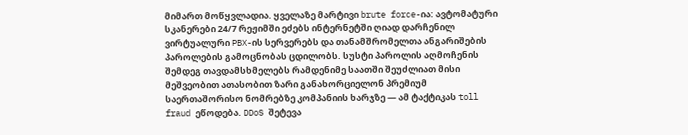მიმართ მოწყვლადია. ყველაზე მარტივი brute force-ია: ავტომატური სკანერები 24/7 რეჟიმში ეძებს ინტერნეტში ღიად დარჩენილ ვირტუალური PBX-ის სერვერებს და თანამშრომელთა ანგარიშების პაროლების გამოცნობას ცდილობს. სუსტი პაროლის აღმოჩენის შემდეგ თავდამსხმელებს რამდენიმე საათში შეუძლიათ მისი მეშვეობით ათასობით ზარი განახორციელონ პრემიუმ საერთაშორისო ნომრებზე კომპანიის ხარჯზე — ამ ტაქტიკას toll fraud ეწოდება. DDoS შეტევა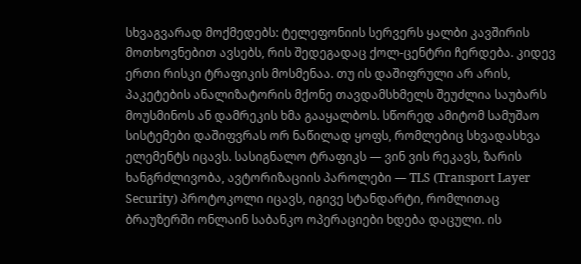სხვაგვარად მოქმედებს: ტელეფონიის სერვერს ყალბი კავშირის მოთხოვნებით ავსებს, რის შედეგადაც ქოლ-ცენტრი ჩერდება. კიდევ ერთი რისკი ტრაფიკის მოსმენაა. თუ ის დაშიფრული არ არის, პაკეტების ანალიზატორის მქონე თავდამსხმელს შეუძლია საუბარს მოუსმინოს ან დამრეკის ხმა გააყალბოს. სწორედ ამიტომ სამუშაო სისტემები დაშიფვრას ორ ნაწილად ყოფს, რომლებიც სხვადასხვა ელემენტს იცავს. სასიგნალო ტრაფიკს — ვინ ვის რეკავს, ზარის ხანგრძლივობა, ავტორიზაციის პაროლები — TLS (Transport Layer Security) პროტოკოლი იცავს, იგივე სტანდარტი, რომლითაც ბრაუზერში ონლაინ საბანკო ოპერაციები ხდება დაცული. ის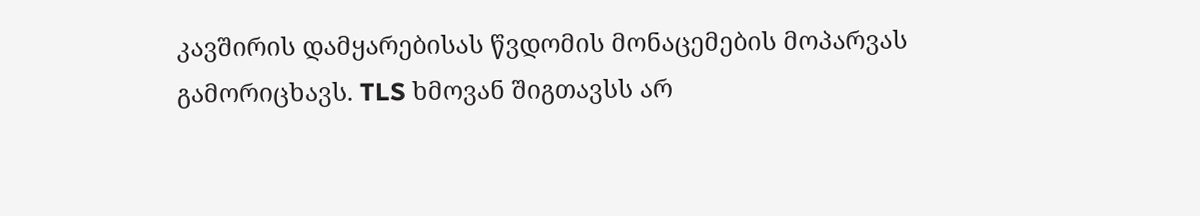კავშირის დამყარებისას წვდომის მონაცემების მოპარვას გამორიცხავს. TLS ხმოვან შიგთავსს არ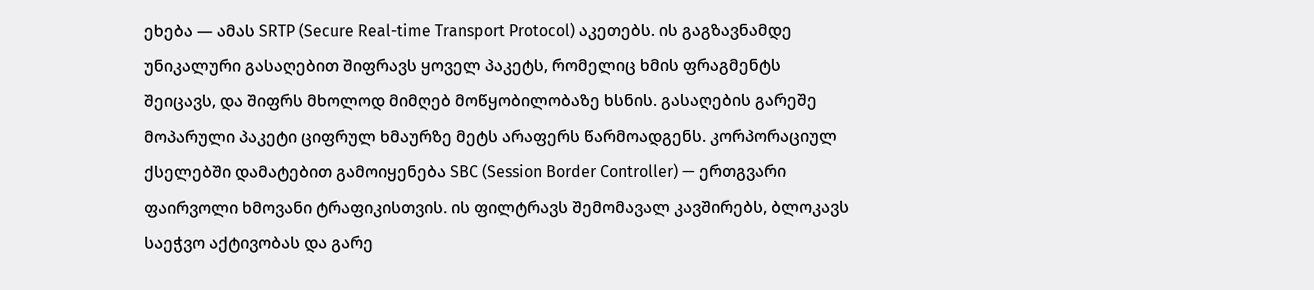ეხება — ამას SRTP (Secure Real-time Transport Protocol) აკეთებს. ის გაგზავნამდე უნიკალური გასაღებით შიფრავს ყოველ პაკეტს, რომელიც ხმის ფრაგმენტს შეიცავს, და შიფრს მხოლოდ მიმღებ მოწყობილობაზე ხსნის. გასაღების გარეშე მოპარული პაკეტი ციფრულ ხმაურზე მეტს არაფერს წარმოადგენს. კორპორაციულ ქსელებში დამატებით გამოიყენება SBC (Session Border Controller) — ერთგვარი ფაირვოლი ხმოვანი ტრაფიკისთვის. ის ფილტრავს შემომავალ კავშირებს, ბლოკავს საეჭვო აქტივობას და გარე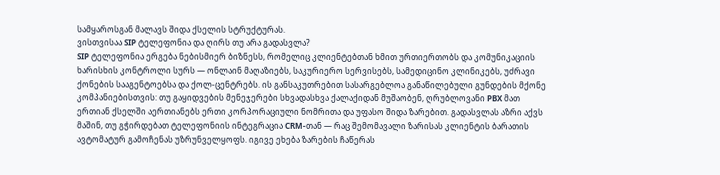სამყაროსგან მალავს შიდა ქსელის სტრუქტურას.
ვისთვისაა SIP ტელეფონია და ღირს თუ არა გადასვლა?
SIP ტელეფონია ერგება ნებისმიერ ბიზნესს, რომელიც კლიენტებთან ხმით ურთიერთობს და კომუნიკაციის ხარისხის კონტროლი სურს — ონლაინ მაღაზიებს, საკურიერო სერვისებს, სამედიცინო კლინიკებს, უძრავი ქონების სააგენტოებსა და ქოლ-ცენტრებს. ის განსაკუთრებით სასარგებლოა განაწილებული გუნდების მქონე კომპანიებისთვის: თუ გაყიდვების მენეჯერები სხვადასხვა ქალაქიდან მუშაობენ, ღრუბლოვანი PBX მათ ერთიან ქსელში აერთიანებს ერთი კორპორაციული ნომრითა და უფასო შიდა ზარებით. გადასვლას აზრი აქვს მაშინ, თუ გჭირდებათ ტელეფონიის ინტეგრაცია CRM-თან — რაც შემომავალი ზარისას კლიენტის ბარათის ავტომატურ გამოჩენას უზრუნველყოფს. იგივე ეხება ზარების ჩაწერას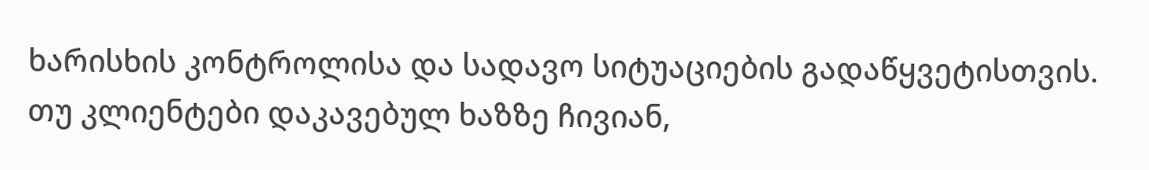ხარისხის კონტროლისა და სადავო სიტუაციების გადაწყვეტისთვის. თუ კლიენტები დაკავებულ ხაზზე ჩივიან,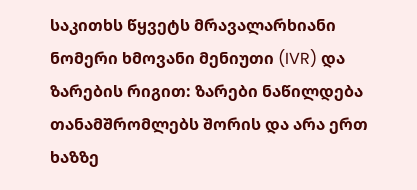საკითხს წყვეტს მრავალარხიანი ნომერი ხმოვანი მენიუთი (IVR) და ზარების რიგით: ზარები ნაწილდება თანამშრომლებს შორის და არა ერთ ხაზზე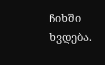ჩიხში ხვდება.